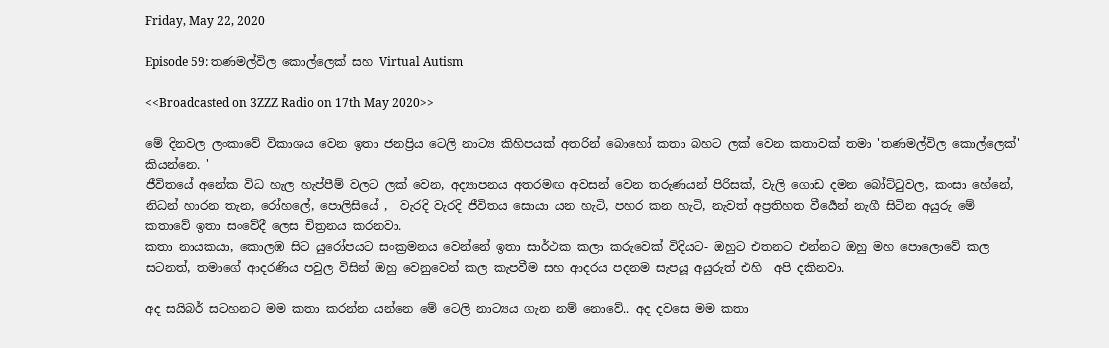Friday, May 22, 2020

Episode 59: තණමල්විල කොල්ලෙක් සහ Virtual Autism

<<Broadcasted on 3ZZZ Radio on 17th May 2020>>

මේ දිනවල ලංකාවේ විකාශය වෙන ඉතා ජනප්‍රිය ටෙලි නාට්‍ය කිහිපයක් අතරින් බොහෝ කතා බහට ලක් වෙන කතාවක් තමා 'තණමල්විල කොල්ලෙක්' කියන්නෙ. '
ජීවිතයේ අනේක විධ හැල හැප්පීම් වලට ලක් වෙන, අද්‍යාපනය අතරමඟ අවසන් වෙන තරුණයන් පිරිසක්, වැලි ගොඩ දමන බෝට්ටුවල, කංසා හේනේ, නිධන් හාරන තැන, රෝහලේ, පොලිසියේ ,  වැරදි වැරදි ජීවිතය සොයා යන හැටි, පහර කන හැටි, නැවත් අප්‍රතිහත වීර්‍යෙන් නැගී සිටින අයුරු මේ කතාවේ ඉතා සංවේදී ලෙස චිත්‍රනය කරනවා.
කතා නායකයා, කොලඹ සිට යුරෝපයට සංක්‍රමනය වෙන්නේ ඉතා සාර්ථක කලා කරුවෙක් විදියට- ඔහුට එතනට එන්නට ඔහු මහ පොලොවේ කල සටනත්, තමාගේ ආදරණිය පවුල විසින් ඔහු වෙනුවෙන් කල කැපවීම සහ ආදරය පදනම සැපයූ අයුරුත් එහි  අපි දකිනවා.

අද සයිබර් සටහනට මම කතා කරන්න යන්නෙ මේ ටෙලි නාට්‍යය ගැන නම් නොවේ.. අද දවසෙ මම කතා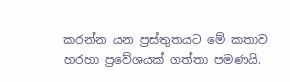කරන්න යන ප්‍රස්තුතයට මේ කතාව හරහා ප්‍රවේශයක් ගත්තා පමණයි.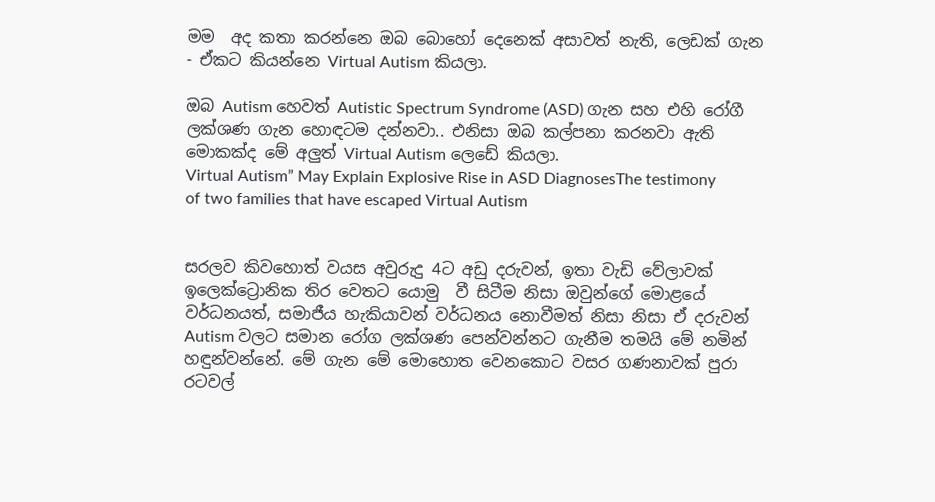මම  අද කතා කරන්නෙ ඔබ බොහෝ දෙනෙක් අසාවත් නැති, ලෙඩක් ගැන - ඒකට කියන්නෙ Virtual Autism කියලා.

ඔබ Autism හෙවත් Autistic Spectrum Syndrome (ASD) ගැන සහ එහි රෝගී ලක්ශණ ගැන හොඳටම දන්නවා.. එනිසා ඔබ කල්පනා කරනවා ඇති මොකක්ද මේ අලුත් Virtual Autism ලෙඩේ කියලා.
Virtual Autism” May Explain Explosive Rise in ASD DiagnosesThe testimony of two families that have escaped Virtual Autism


සරලව කිවහොත් වයස අවුරුදු 4ට අඩු දරුවන්, ඉතා වැඩි වේලාවක් ඉලෙක්ට්‍රොනික තිර වෙතට යොමු  වී සිටීම නිසා ඔවුන්ගේ මොළයේ වර්ධනයත්, සමාජීය හැකියාවන් වර්ධනය නොවීමත් නිසා නිසා ඒ දරුවන් Autism වලට සමාන රෝග ලක්ශණ පෙන්වන්නට ගැනීම තමයි මේ නමින් හඳුන්වන්නේ. මේ ගැන මේ මොහොත වෙනකොට වසර ගණනාවක් පුරා රටවල්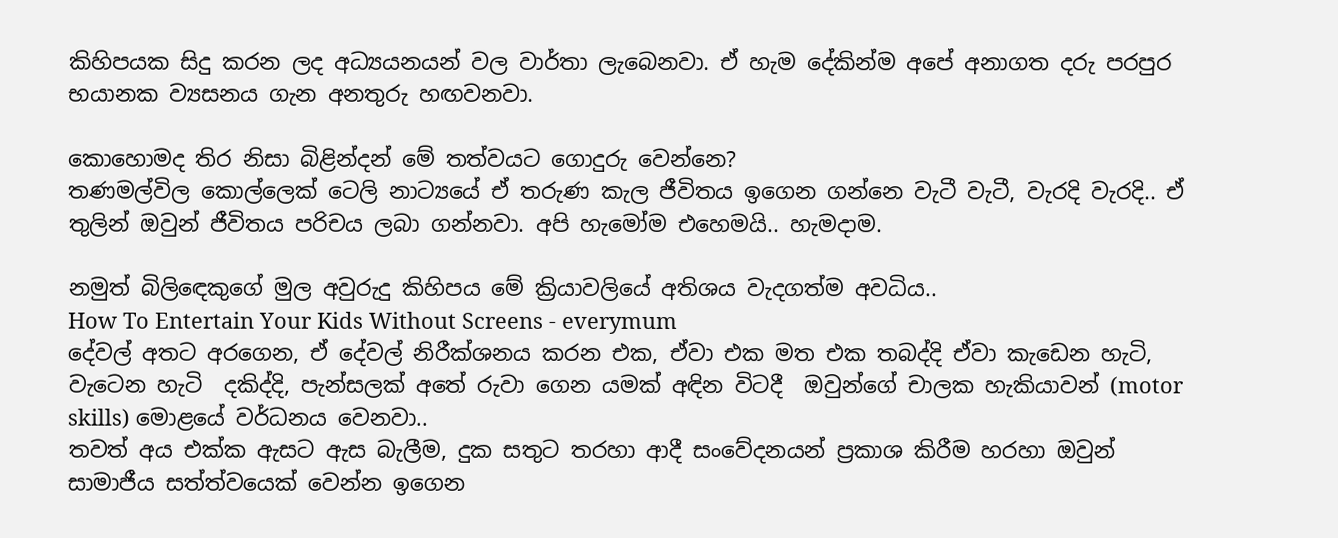කිහිපයක සිදු කරන ලද අධ්‍යයනයන් වල වාර්තා ලැබෙනවා. ඒ හැම දේකින්ම අපේ අනාගත දරු පරපුර භයානක ව්‍යසනය ගැන අනතුරු හඟවනවා.

කොහොමද තිර නිසා බිළින්දන් මේ තත්වයට ගොදුරු වෙන්නෙ?
තණමල්විල කොල්ලෙක් ටෙලි නාට්‍යයේ ඒ තරුණ කැල ජීවිතය ඉගෙන ගන්නෙ වැටී වැටී, වැරදි වැරදි.. ඒ තුලින් ඔවුන් ජීවිතය පරිචය ලබා ගන්නවා. අපි හැමෝම එහෙමයි.. හැමදාම.

නමුත් බිලිඳෙකුගේ මුල අවුරුදු කිහිපය මේ ක්‍රියාවලියේ අතිශය වැදගත්ම අවධිය..
How To Entertain Your Kids Without Screens - everymum
දේවල් අතට අරගෙන, ඒ දේවල් නිරීක්ශනය කරන එක, ඒවා එක මත එක තබද්දි ඒවා කැඩෙන හැටි, වැටෙන හැටි  දකිද්දි, පැන්සලක් අතේ රුවා ගෙන යමක් අඳින විටදී  ඔවුන්ගේ චාලක හැකියාවන් (motor skills) මොළයේ වර්ධනය වෙනවා..
තවත් අය එක්ක ඇසට ඇස බැලීම, දුක සතුට තරහා ආදී සංවේදනයන් ප්‍රකාශ කිරීම හරහා ඔවුන් සාමාජීය සත්ත්වයෙක් වෙන්න ඉගෙන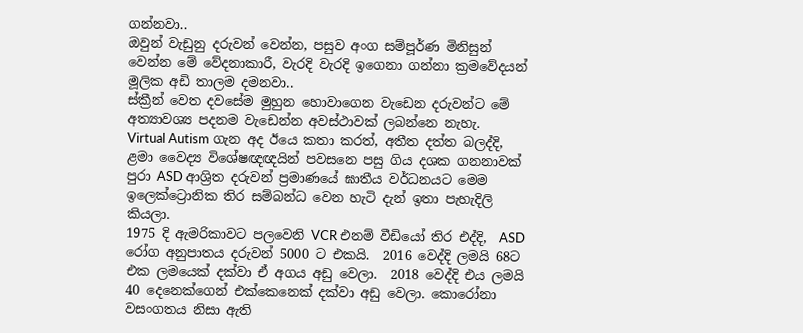ගන්නවා..
ඔවුන් වැඩුනු දරුවන් වෙන්න, පසුව අංග සම්පූර්ණ මිනිසුන් වෙන්න මේ වේදනාකාරී, වැරදි වැරදි ඉගෙනා ගන්නා ක්‍රමවේදයන් මූලික අඩි තාලම දමනවා..
ස්ක්‍රීන් වෙත දවසේම මුහුන හොවාගෙන වැඩෙන දරුවන්ට මේ අත්‍යාවශ්‍ය පදනම වැඩෙන්න අවස්ථාවක් ලබන්නෙ නැහැ.
Virtual Autism ගැන අද ඊයෙ කතා කරත්, අතීත දත්ත බලද්දි, ළමා වෛද්‍ය විශේෂඥඥයින් පවසනෙ පසු ගිය දශක ගනනාවක් පුරා ASD ආශ්‍රිත දරුවන් ප්‍රමාණයේ ඝාතීය වර්ධනයට මෙම ඉලෙක්ට්‍රොනික තිර සම්බන්ධ වෙන හැටි දැන් ඉතා පැහැදිලි කියලා.
1975 දි ඇමරිකාවට පලවෙනි VCR එනම් වීඩියෝ තිර එද්දි,  ASD රෝග අනුපාතය දරුවන් 5000 ට එකයි.  2016 වෙද්දි ලමයි 68ට එක ලමයෙක් දක්වා ඒ අගය අඩු වෙලා.  2018 වෙද්දි එය ලමයි 40 දෙනෙක්ගෙන් එක්කෙනෙක් දක්වා අඩු වෙලා. කොරෝනා වසංගතය නිසා ඇති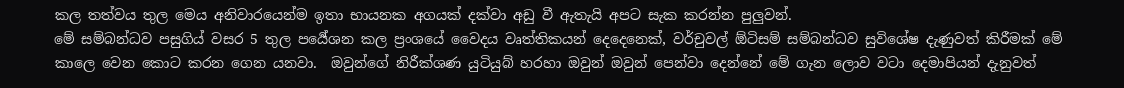කල තත්වය තුල මෙය අනිවාරයෙන්ම ඉතා භායනක අගයක් දක්වා අඩු වී ඇතැයි අපට සැක කරන්න පුලුවන්.
මේ සම්බන්ධව පසුගිය් වසර 5 තුල පර්‍යේශන කල ප්‍රංශයේ වෛදය වෘත්තිකයන් දෙදෙනෙක්, වර්චුවල් ඕටිසම් සම්බන්ධව සුවිශේෂ දැණුවත් කිරීමක් මේ කාලෙ වෙන කොට කරන ගෙන යනවා.  ඔවුන්ගේ නිරීක්ශණ යුටියුබ් හරහා ඔවුන් ඔවුන් පෙන්වා දෙන්නේ මේ ගැන ලොව වටා දෙමාපියන් දැනුවත්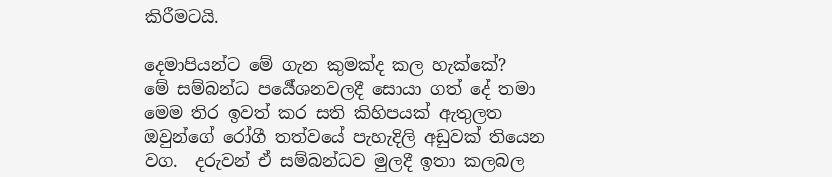කිරීමටයි.

දෙමාපියන්ට මේ ගැන කුමක්ද කල හැක්කේ?
මේ සම්බන්ධ පර්‍යේශනවලදී සොයා ගත් දේ තමා මෙම තිර ඉවත් කර සති කිහිපයක් ඇතුලත ඔවුන්ගේ රෝගී තත්වයේ පැහැදිලි අඩුවක් තියෙන වග.  දරුවන් ඒ සම්බන්ධව මුලදී ඉතා කලබල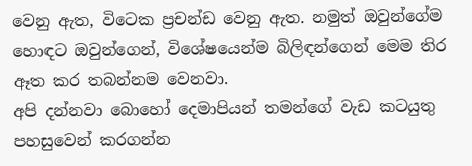වෙනු ඇත, විටෙක ප්‍රචන්ඩ වෙනු ඇත. නමුත් ඔවුන්ගේම හොඳට ඔවුන්ගෙන්, විශේෂයෙන්ම බිලිඳන්ගෙන් මෙම තිර ඈත කර තබන්නම වෙනවා.
අපි දන්නවා බොහෝ දෙමාපියන් තමන්ගේ වැඩ කටයුතු පහසුවෙන් කරගන්න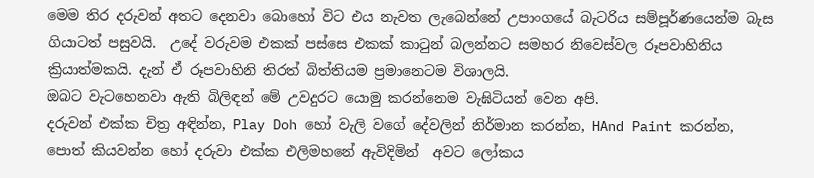මෙම තිර දරුවන් අතට දෙනවා බොහෝ විට එය නැවත ලැබෙන්නේ උපාංගයේ බැටරිය සම්පූර්ණයෙන්ම බැස ගියාටත් පසුවයි.  උදේ වරුවම එකක් පස්සෙ එකක් කාටුන් බලන්නට සමහර නිවෙස්වල රූපවාහිනිය ක්‍රියාත්මකයි. දැන් ඒ රූපවාහිනි තිරත් බිත්තියම ප්‍රමානෙටම විශාලයි.
ඔබට වැටහෙනවා ඇති බිලිඳන් මේ උවදුරට යොමු කරන්නෙම වැඝිටියන් වෙන අපි.
දරුවන් එක්ක චිත්‍ර අඳින්න, Play Doh හෝ වැලි වගේ දේවලින් නිර්මාන කරන්න, HAnd Paint කරන්න, පොත් කියවන්න හෝ දරුවා එක්ක එලිමහනේ ඇවිදිමින්  අවට ලෝකය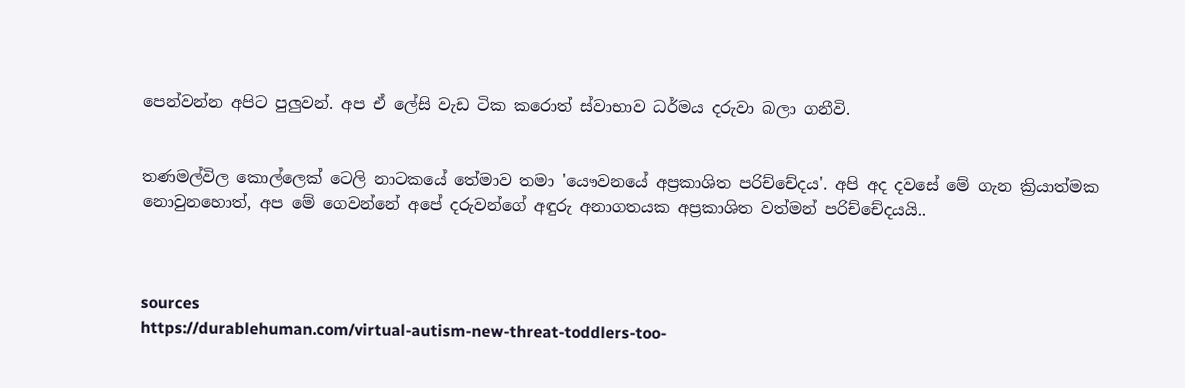පෙන්වන්න අපිට පුලුවන්. අප ඒ ලේසි වැඩ ටික කරොත් ස්වාභාව ධර්මය දරුවා බලා ගනීවි.


තණමල්විල කොල්ලෙක් ටෙලි නාටකයේ තේමාව තමා 'යෞවනයේ අප්‍රකාශිත පරිච්චේදය'. අපි අද දවසේ මේ ගැන ක්‍රියාත්මක නොවුනහොත්, අප මේ ගෙවන්නේ අපේ දරුවන්ගේ අඳුරු අනාගතයක අප්‍රකාශිත වත්මන් පරිච්චේදයයි..



sources
https://durablehuman.com/virtual-autism-new-threat-toddlers-too-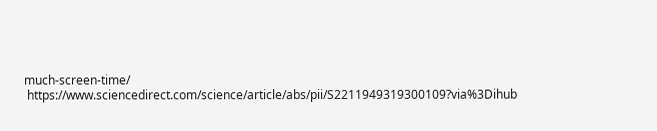much-screen-time/
 https://www.sciencedirect.com/science/article/abs/pii/S2211949319300109?via%3Dihub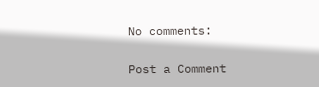No comments:

Post a Comment